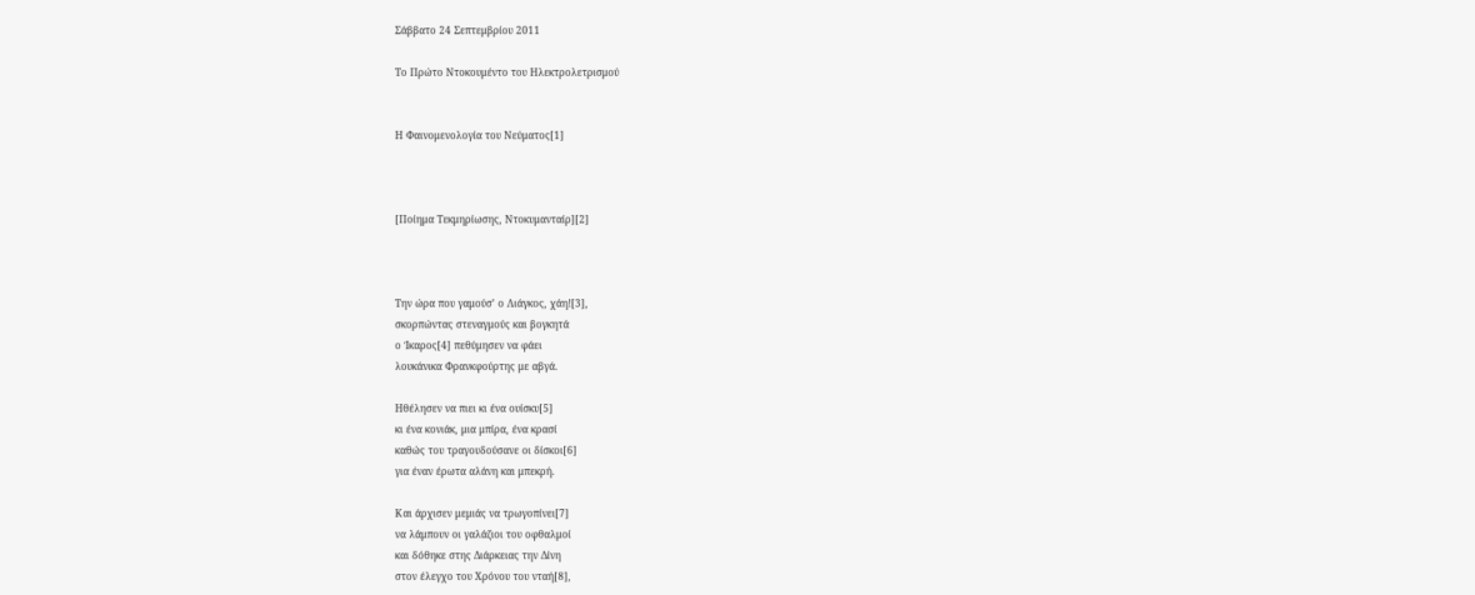Σάββατο 24 Σεπτεμβρίου 2011

Το Πρώτο Ντοκουμέντο του Ηλεκτρολετρισμού


Η Φαινομενολογία του Νεύματος[1]



[Ποίημα Τεκμηρίωσης, Ντοκυμανταίρ][2]



Την ώρα που γαμούσ’ ο Λιάγκος, χάη![3],
σκορπώντας στεναγμούς και βογκητά
ο Ίκαρος[4] πεθύμησεν να φάει
λουκάνικα Φρανκφούρτης με αβγά.

Ηθέλησεν να πιει κι ένα ουίσκυ[5]
κι ένα κονιάκ, μια μπίρα, ένα κρασί
καθώς του τραγουδούσανε οι δίσκοι[6]
για έναν έρωτα αλάνη και μπεκρή.

Και άρχισεν μεμιάς να τρωγοπίνει[7]
να λάμπουν οι γαλάζιοι του οφθαλμοί
και δόθηκε στης Διάρκειας την Δίνη
στον έλεγχο του Χρόνου του νταή[8],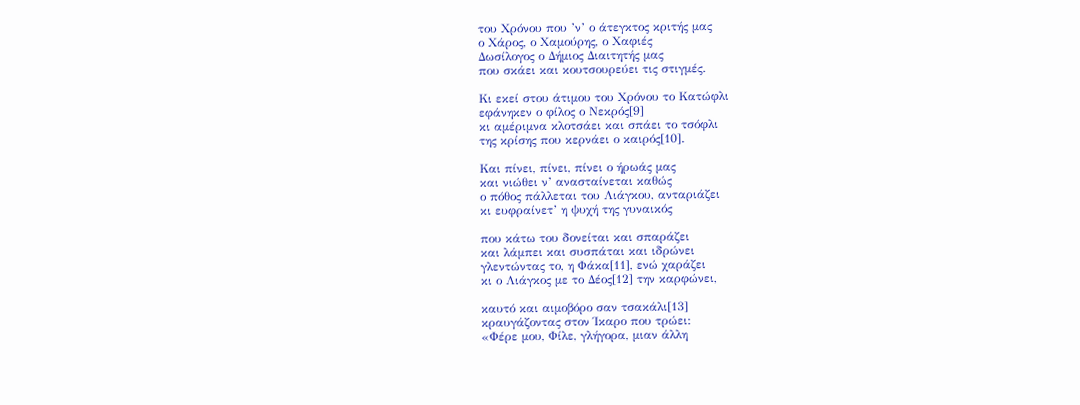του Χρόνου που ’ν’ ο άτεγκτος κριτής μας
ο Χάρος, ο Χαμούρης, ο Χαφιές
Δωσίλογος ο Δήμιος Διαιτητής μας
που σκάει και κουτσουρεύει τις στιγμές.

Κι εκεί στου άτιμου του Χρόνου το Κατώφλι
εφάνηκεν ο φίλος ο Νεκρός[9]
κι αμέριμνα κλοτσάει και σπάει το τσόφλι
της κρίσης που κερνάει ο καιρός[10].

Και πίνει, πίνει, πίνει ο ήρωάς μας
και νιώθει ν’ ανασταίνεται καθώς
ο πόθος πάλλεται του Λιάγκου, ανταριάζει
κι ευφραίνετ’ η ψυχή της γυναικός

που κάτω του δονείται και σπαράζει
και λάμπει και συσπάται και ιδρώνει
γλεντώντας το, η Φάκα[11], ενώ χαράζει
κι ο Λιάγκος με το Δέος[12] την καρφώνει,

καυτό και αιμοβόρο σαν τσακάλι[13]
κραυγάζοντας στον Ίκαρο που τρώει:
«Φέρε μου, Φίλε, γλήγορα, μιαν άλλη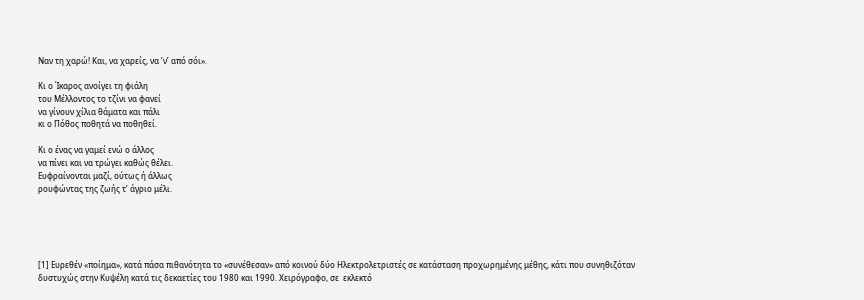Ναν τη χαρώ! Και, να χαρείς, να ’ν’ από σόι».

Κι ο Ίκαρος ανοίγει τη φιάλη
του Μέλλοντος το τζίνι να φανεί
να γίνουν χίλια θάματα και πάλι
κι ο Πόθος ποθητά να ποθηθεί.

Κι ο ένας να γαμεί ενώ ο άλλος
να πίνει και να τρώγει καθώς θέλει.
Ευφραίνονται μαζί, ούτως ή άλλως
ρουφώντας της ζωής τ’ άγριο μέλι.





[1] Ευρεθέν «ποίημα», κατά πάσα πιθανότητα το «συνέθεσαν» από κοινού δύο Ηλεκτρολετριστές σε κατάσταση προχωρημένης μέθης, κάτι που συνηθιζόταν δυστυχώς στην Κυψέλη κατά τις δεκαετίες του 1980 και 1990. Χειρόγραφο, σε  εκλεκτό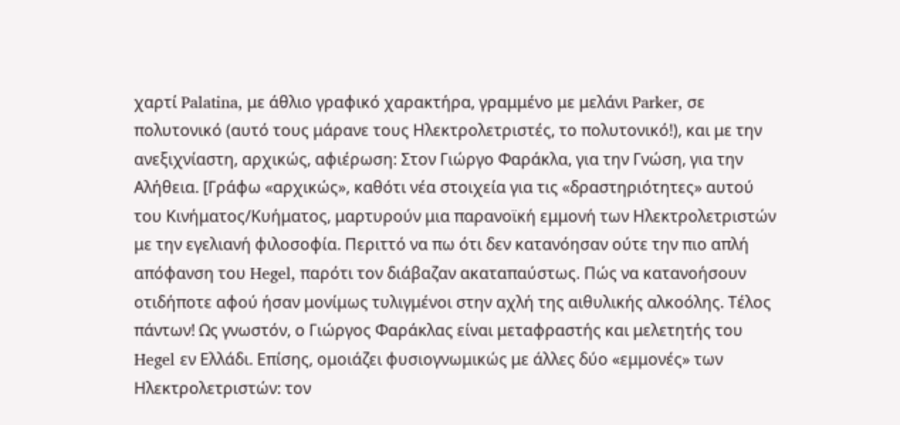χαρτί Palatina, με άθλιο γραφικό χαρακτήρα, γραμμένο με μελάνι Parker, σε πολυτονικό (αυτό τους μάρανε τους Ηλεκτρολετριστές, το πολυτονικό!), και με την ανεξιχνίαστη, αρχικώς, αφιέρωση: Στον Γιώργο Φαράκλα, για την Γνώση, για την Αλήθεια. [Γράφω «αρχικώς», καθότι νέα στοιχεία για τις «δραστηριότητες» αυτού του Κινήματος/Κυήματος, μαρτυρούν μια παρανοϊκή εμμονή των Ηλεκτρολετριστών με την εγελιανή φιλοσοφία. Περιττό να πω ότι δεν κατανόησαν ούτε την πιο απλή απόφανση του Hegel, παρότι τον διάβαζαν ακαταπαύστως. Πώς να κατανοήσουν οτιδήποτε αφού ήσαν μονίμως τυλιγμένοι στην αχλή της αιθυλικής αλκοόλης. Τέλος πάντων! Ως γνωστόν, ο Γιώργος Φαράκλας είναι μεταφραστής και μελετητής του Hegel εν Ελλάδι. Επίσης, ομοιάζει φυσιογνωμικώς με άλλες δύο «εμμονές» των Ηλεκτρολετριστών: τον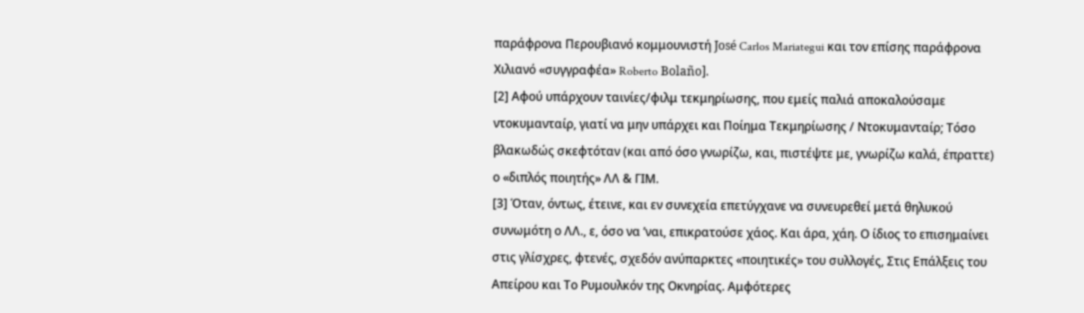παράφρονα Περουβιανό κομμουνιστή José Carlos Mariategui και τον επίσης παράφρονα Χιλιανό «συγγραφέα» Roberto Bolaño].
[2] Αφού υπάρχουν ταινίες/φιλμ τεκμηρίωσης, που εμείς παλιά αποκαλούσαμε ντοκυμανταίρ, γιατί να μην υπάρχει και Ποίημα Τεκμηρίωσης / Ντοκυμανταίρ; Τόσο βλακωδώς σκεφτόταν (και από όσο γνωρίζω, και, πιστέψτε με, γνωρίζω καλά, έπραττε) ο «διπλός ποιητής» ΛΛ & ΓΙΜ.
[3] Όταν, όντως, έτεινε, και εν συνεχεία επετύγχανε να συνευρεθεί μετά θηλυκού συνωμότη ο ΛΛ., ε, όσο να ’ναι, επικρατούσε χάος. Και άρα, χάη. Ο ίδιος το επισημαίνει στις γλίσχρες, φτενές, σχεδόν ανύπαρκτες «ποιητικές» του συλλογές, Στις Επάλξεις του Απείρου και Το Ρυμουλκόν της Οκνηρίας. Αμφότερες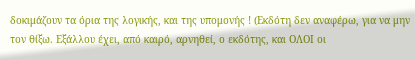δοκιμάζουν τα όρια της λογικής, και της υπομονής ! (Εκδότη δεν αναφέρω, για να μην τον θίξω. Εξάλλου έχει, από καιρό, αρνηθεί, ο εκδότης, και ΟΛΟΙ οι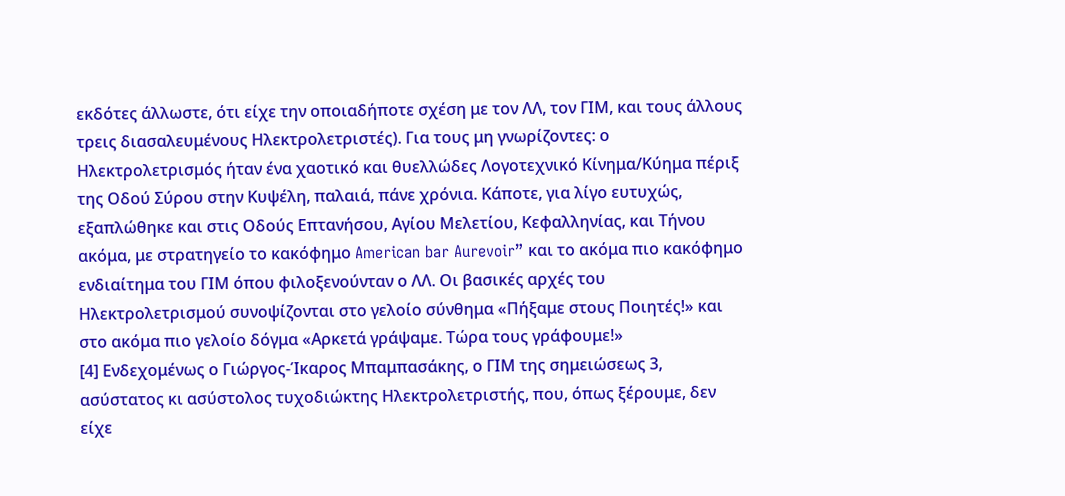εκδότες άλλωστε, ότι είχε την οποιαδήποτε σχέση με τον ΛΛ, τον ΓΙΜ, και τους άλλους τρεις διασαλευμένους Ηλεκτρολετριστές). Για τους μη γνωρίζοντες: ο Ηλεκτρολετρισμός ήταν ένα χαοτικό και θυελλώδες Λογοτεχνικό Κίνημα/Κύημα πέριξ της Οδού Σύρου στην Κυψέλη, παλαιά, πάνε χρόνια. Κάποτε, για λίγο ευτυχώς, εξαπλώθηκε και στις Οδούς Επτανήσου, Αγίου Μελετίου, Κεφαλληνίας, και Τήνου ακόμα, με στρατηγείο το κακόφημο American bar Aurevoir” και το ακόμα πιο κακόφημο ενδιαίτημα του ΓΙΜ όπου φιλοξενούνταν ο ΛΛ. Οι βασικές αρχές του Ηλεκτρολετρισμού συνοψίζονται στο γελοίο σύνθημα «Πήξαμε στους Ποιητές!» και στο ακόμα πιο γελοίο δόγμα «Αρκετά γράψαμε. Τώρα τους γράφουμε!»
[4] Ενδεχομένως ο Γιώργος-Ίκαρος Μπαμπασάκης, ο ΓΙΜ της σημειώσεως 3, ασύστατος κι ασύστολος τυχοδιώκτης Ηλεκτρολετριστής, που, όπως ξέρουμε, δεν είχε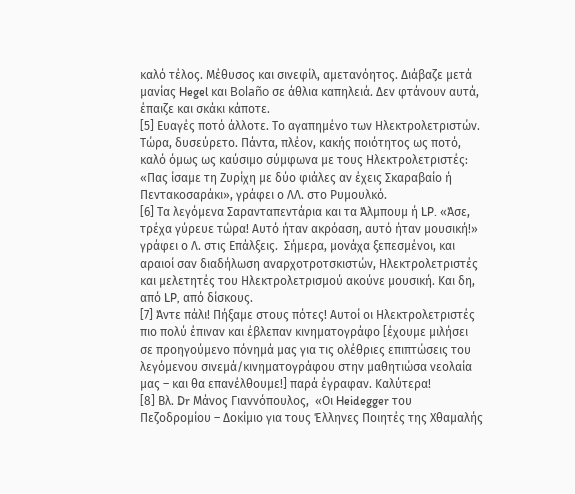καλό τέλος. Μέθυσος και σινεφίλ, αμετανόητος. Διάβαζε μετά μανίας Hegel και Bolaño σε άθλια καπηλειά. Δεν φτάνουν αυτά, έπαιζε και σκάκι κάποτε.
[5] Ευαγές ποτό άλλοτε. Το αγαπημένο των Ηλεκτρολετριστών. Τώρα, δυσεύρετο. Πάντα, πλέον, κακής ποιότητος ως ποτό, καλό όμως ως καύσιμο σύμφωνα με τους Ηλεκτρολετριστές: «Πας ίσαμε τη Ζυρίχη με δύο φιάλες αν έχεις Σκαραβαίο ή Πεντακοσαράκι», γράφει ο ΛΛ. στο Ρυμουλκό.
[6] Τα λεγόμενα Σαρανταπεντάρια και τα Άλμπουμ ή LP. «Άσε, τρέχα γύρευε τώρα! Αυτό ήταν ακρόαση, αυτό ήταν μουσική!» γράφει ο Λ. στις Επάλξεις.  Σήμερα, μονάχα ξεπεσμένοι, και αραιοί σαν διαδήλωση αναρχοτροτσκιστών, Ηλεκτρολετριστές και μελετητές του Ηλεκτρολετρισμού ακούνε μουσική. Και δη, από LP, από δίσκους.
[7] Άντε πάλι! Πήξαμε στους πότες! Αυτοί οι Ηλεκτρολετριστές πιο πολύ έπιναν και έβλεπαν κινηματογράφο [έχουμε μιλήσει σε προηγούμενο πόνημά μας για τις ολέθριες επιπτώσεις του λεγόμενου σινεμά/κινηματογράφου στην μαθητιώσα νεολαία μας – και θα επανέλθουμε!] παρά έγραφαν. Καλύτερα!
[8] Βλ. Dr Μάνος Γιαννόπουλος,  «Οι Heidegger του Πεζοδρομίου – Δοκίμιο για τους Έλληνες Ποιητές της Χθαμαλής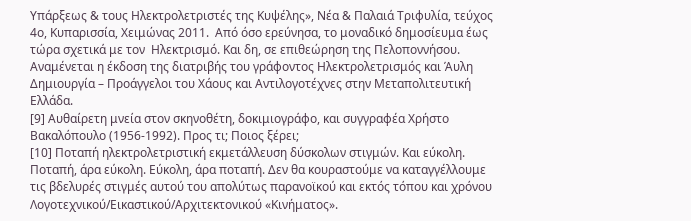Υπάρξεως & τους Ηλεκτρολετριστές της Κυψέλης», Νέα & Παλαιά Τριφυλία, τεύχος 4ο, Κυπαρισσία, Χειμώνας 2011.  Από όσο ερεύνησα, το μοναδικό δημοσίευμα έως τώρα σχετικά με τον  Ηλεκτρισμό. Και δη, σε επιθεώρηση της Πελοποννήσου. Αναμένεται η έκδοση της διατριβής του γράφοντος Ηλεκτρολετρισμός και Άυλη Δημιουργία – Προάγγελοι του Χάους και Αντιλογοτέχνες στην Μεταπολιτευτική Ελλάδα.
[9] Αυθαίρετη μνεία στον σκηνοθέτη, δοκιμιογράφο, και συγγραφέα Χρήστο Βακαλόπουλο (1956-1992). Προς τι; Ποιος ξέρει;
[10] Ποταπή ηλεκτρολετριστική εκμετάλλευση δύσκολων στιγμών. Και εύκολη. Ποταπή, άρα εύκολη. Εύκολη, άρα ποταπή. Δεν θα κουραστούμε να καταγγέλλουμε τις βδελυρές στιγμές αυτού του απολύτως παρανοϊκού και εκτός τόπου και χρόνου Λογοτεχνικού/Εικαστικού/Αρχιτεκτονικού «Κινήματος».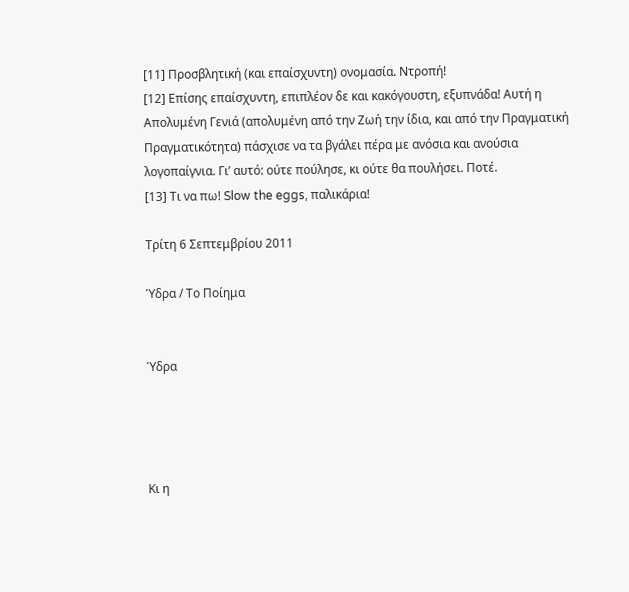[11] Προσβλητική (και επαίσχυντη) ονομασία. Ντροπή!
[12] Επίσης επαίσχυντη, επιπλέον δε και κακόγουστη, εξυπνάδα! Αυτή η Απολυμένη Γενιά (απολυμένη από την Ζωή την ίδια, και από την Πραγματική Πραγματικότητα) πάσχισε να τα βγάλει πέρα με ανόσια και ανούσια λογοπαίγνια. Γι’ αυτό: ούτε πούλησε, κι ούτε θα πουλήσει. Ποτέ.
[13] Τι να πω! Slow the eggs, παλικάρια!

Τρίτη 6 Σεπτεμβρίου 2011

Ύδρα / Το Ποίημα


Ύδρα




Κι η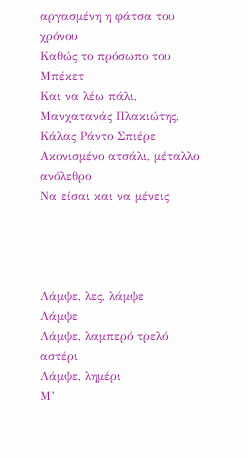αργασμένη η φάτσα του χρόνου
Καθώς το πρόσωπο του Μπέκετ
Και να λέω πάλι, Μανχατανάς Πλακιώτης,
Κάλας Ράντο Σπιέρε
Ακονισμένο ατσάλι, μέταλλο ανόλεθρο
Να είσαι και να μένεις




Λάμψε, λες, λάμψε
Λάμψε
Λάμψε, λαμπερό τρελό αστέρι
Λάμψε, λημέρι
Μ’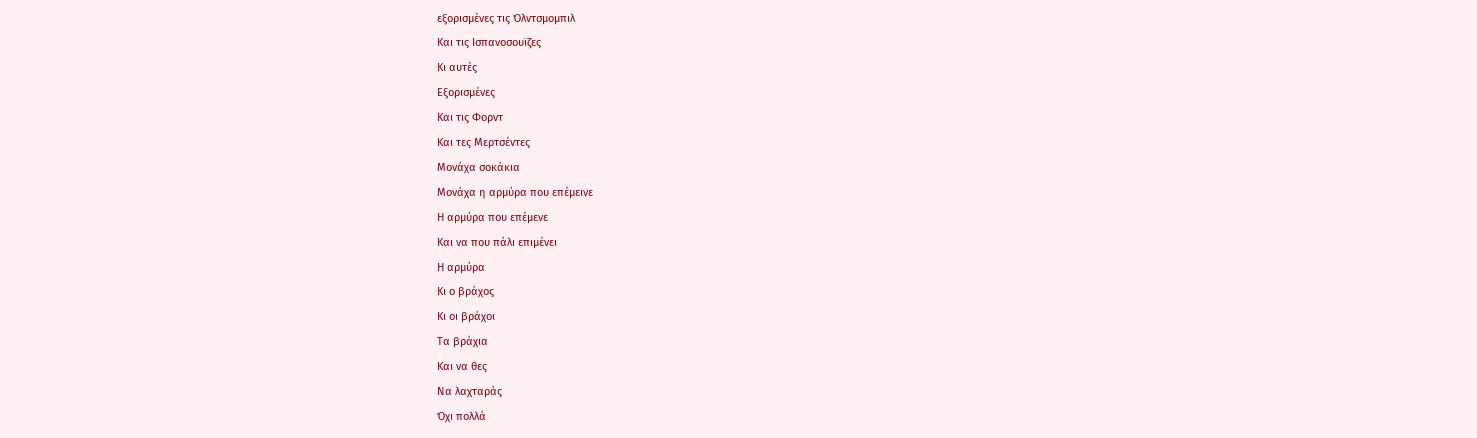εξορισμένες τις Όλντσμομπιλ
Και τις Ισπανοσουϊζες
Κι αυτές
Εξορισμένες
Και τις Φορντ
Και τες Μερτσέντες
Μονάχα σοκάκια
Μονάχα η αρμύρα που επέμεινε
Η αρμύρα που επέμενε
Και να που πάλι επιμένει
Η αρμύρα
Κι ο βράχος
Κι οι βράχοι
Τα βράχια
Και να θες
Να λαχταράς
Όχι πολλά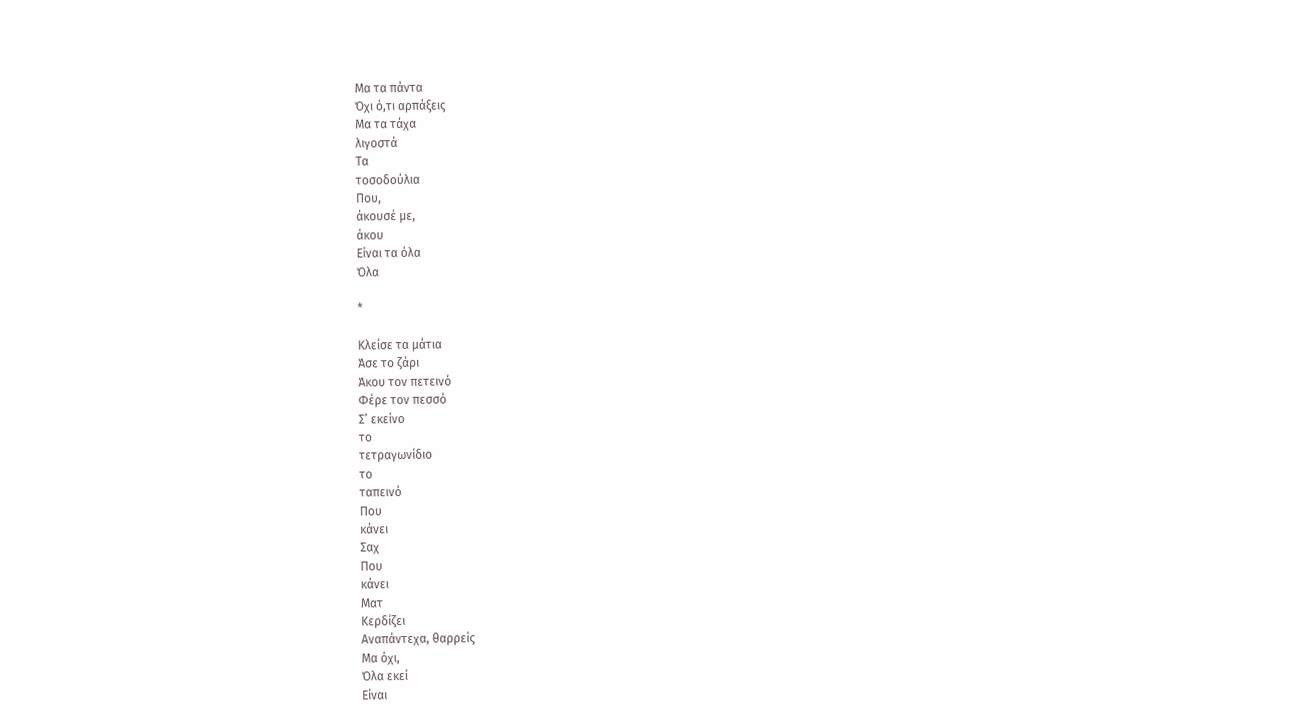Μα τα πάντα
Όχι ό,τι αρπάξεις
Μα τα τάχα
λιγοστά
Τα
τοσοδούλια
Που,
άκουσέ με,
άκου
Είναι τα όλα
Όλα

*

Κλείσε τα μάτια
Άσε το ζάρι
Άκου τον πετεινό
Φέρε τον πεσσό
Σ’ εκείνο
το
τετραγωνίδιο
το
ταπεινό
Που
κάνει
Σαχ
Που
κάνει
Ματ
Κερδίζει
Αναπάντεχα, θαρρείς
Μα όχι,
Όλα εκεί
Είναι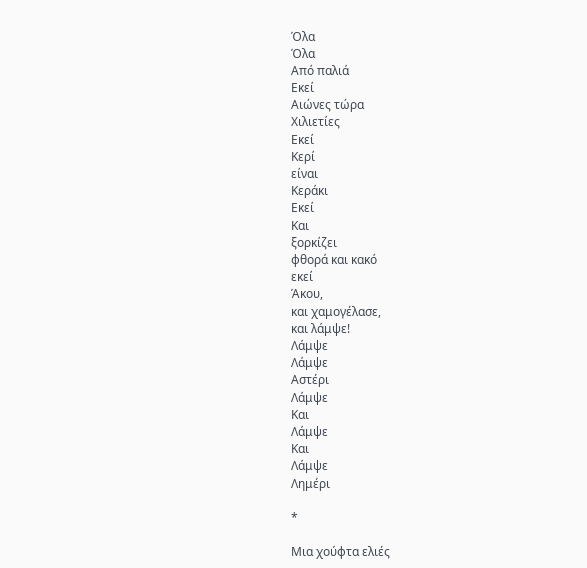Όλα
Όλα
Από παλιά
Εκεί
Αιώνες τώρα
Χιλιετίες
Εκεί
Κερί
είναι
Κεράκι
Εκεί
Και
ξορκίζει
φθορά και κακό
εκεί
Άκου,
και χαμογέλασε,
και λάμψε!
Λάμψε
Λάμψε
Αστέρι
Λάμψε
Και
Λάμψε
Και
Λάμψε
Λημέρι

*

Μια χούφτα ελιές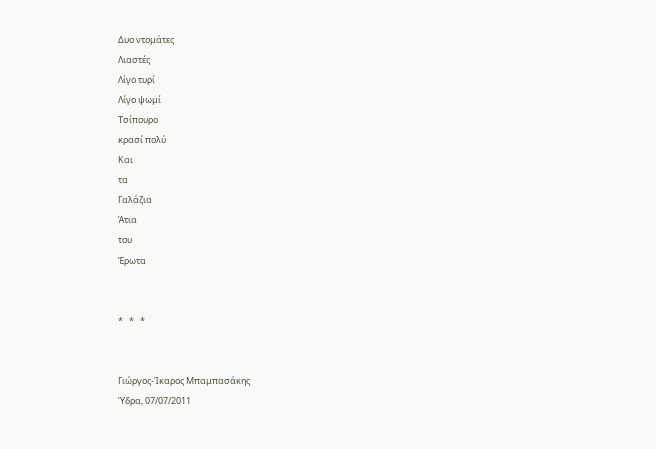Δυο ντομάτες
Λιαστές
Λίγο τυρί
Λίγο ψωμί
Τσίπουρο
κρασί πολύ
Και
τα
Γαλάζια
Άτια
του
Έρωτα


*   *   *


Γιώργος-Ίκαρος Μπαμπασάκης
Ύδρα, 07/07/2011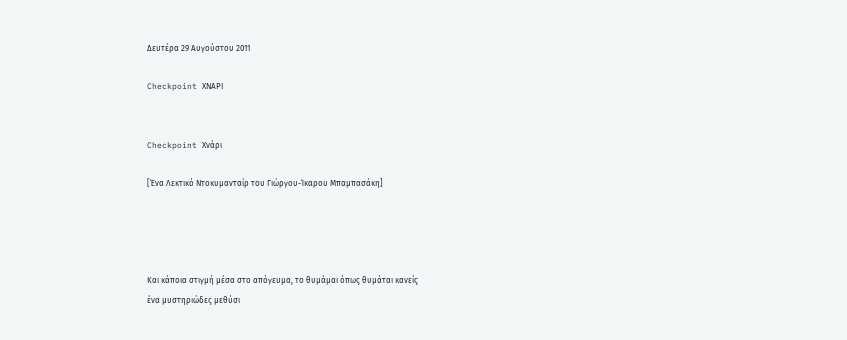Δευτέρα 29 Αυγούστου 2011

Checkpoint ΧΝΑΡΙ


Checkpoint Χνάρι

[Ένα Λεκτικό Ντοκυμανταίρ του Γιώργου-Ίκαρου Μπαμπασάκη]




Και κάποια στιγμή μέσα στο απόγευμα, το θυμάμαι όπως θυμάται κανείς
ένα μυστηριώδες μεθύσι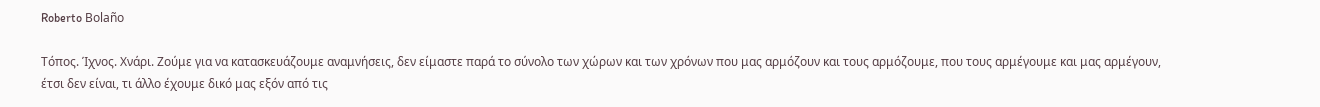Roberto Bolaño

Τόπος. Ίχνος. Χνάρι. Ζούμε για να κατασκευάζουμε αναμνήσεις, δεν είμαστε παρά το σύνολο των χώρων και των χρόνων που μας αρμόζουν και τους αρμόζουμε, που τους αρμέγουμε και μας αρμέγουν, έτσι δεν είναι, τι άλλο έχουμε δικό μας εξόν από τις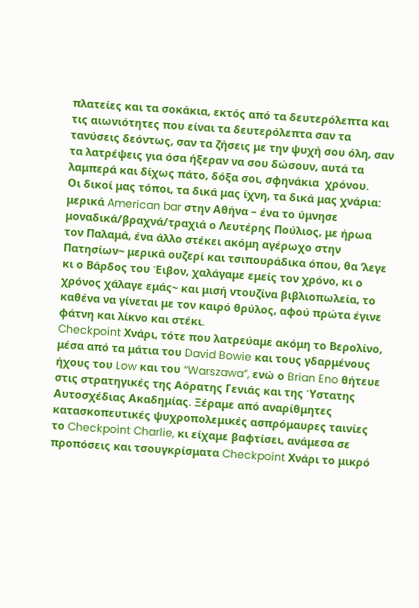πλατείες και τα σοκάκια, εκτός από τα δευτερόλεπτα και τις αιωνιότητες που είναι τα δευτερόλεπτα σαν τα τανύσεις δεόντως, σαν τα ζήσεις με την ψυχή σου όλη, σαν τα λατρέψεις για όσα ήξεραν να σου δώσουν, αυτά τα λαμπερά και δίχως πάτο, δόξα σοι, σφηνάκια  χρόνου.
Οι δικοί μας τόποι, τα δικά μας ίχνη, τα δικά μας χνάρια: μερικά American bar στην Αθήνα – ένα το ύμνησε μοναδικά/βραχνά/τραχιά ο Λευτέρης Πούλιος, με ήρωα τον Παλαμά, ένα άλλο στέκει ακόμη αγέρωχο στην Πατησίων~ μερικά ουζερί και τσιπουράδικα όπου, θα ’λεγε κι ο Βάρδος του Έιβον, χαλάγαμε εμείς τον χρόνο, κι ο χρόνος χάλαγε εμάς~ και μισή ντουζίνα βιβλιοπωλεία, το καθένα να γίνεται με τον καιρό θρύλος, αφού πρώτα έγινε φάτνη και λίκνο και στέκι.
Checkpoint Χνάρι, τότε που λατρεύαμε ακόμη το Βερολίνο, μέσα από τα μάτια του David Bowie και τους γδαρμένους ήχους του Low και του “Warszawa”, ενώ ο Brian Eno θήτευε στις στρατηγικές της Αόρατης Γενιάς και της Ύστατης Αυτοσχέδιας Ακαδημίας. Ξέραμε από αναρίθμητες κατασκοπευτικές ψυχροπολεμικές ασπρόμαυρες ταινίες το Checkpoint Charlie, κι είχαμε βαφτίσει, ανάμεσα σε προπόσεις και τσουγκρίσματα Checkpoint Χνάρι το μικρό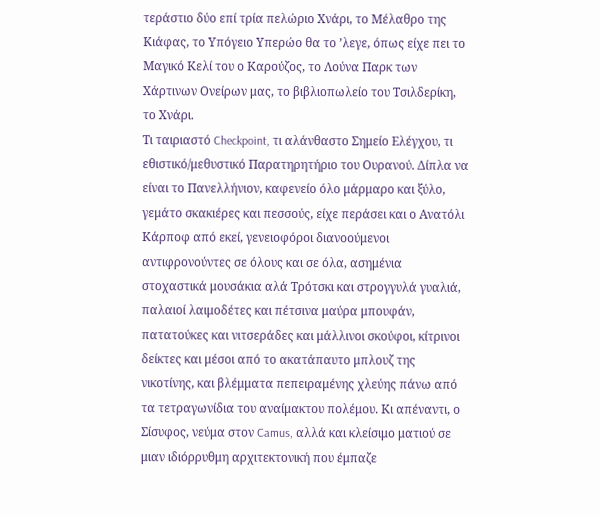τεράστιο δύο επί τρία πελώριο Χνάρι, το Μέλαθρο της Κιάφας, το Υπόγειο Υπερώο θα το ’λεγε, όπως είχε πει το Μαγικό Κελί του ο Καρούζος, το Λούνα Παρκ των Χάρτινων Ονείρων μας, το βιβλιοπωλείο του Τσιλδερίκη, το Χνάρι.
Τι ταιριαστό Checkpoint, τι αλάνθαστο Σημείο Ελέγχου, τι εθιστικό/μεθυστικό Παρατηρητήριο του Ουρανού. Δίπλα να είναι το Πανελλήνιον, καφενείο όλο μάρμαρο και ξύλο, γεμάτο σκακιέρες και πεσσούς, είχε περάσει και ο Ανατόλι Κάρποφ από εκεί, γενειοφόροι διανοούμενοι αντιφρονούντες σε όλους και σε όλα, ασημένια στοχαστικά μουσάκια αλά Τρότσκι και στρογγυλά γυαλιά, παλαιοί λαιμοδέτες και πέτσινα μαύρα μπουφάν, πατατούκες και νιτσεράδες και μάλλινοι σκούφοι, κίτρινοι δείκτες και μέσοι από το ακατάπαυτο μπλουζ της νικοτίνης, και βλέμματα πεπειραμένης χλεύης πάνω από τα τετραγωνίδια του αναίμακτου πολέμου. Κι απέναντι, ο Σίσυφος, νεύμα στον Camus, αλλά και κλείσιμο ματιού σε μιαν ιδιόρρυθμη αρχιτεκτονική που έμπαζε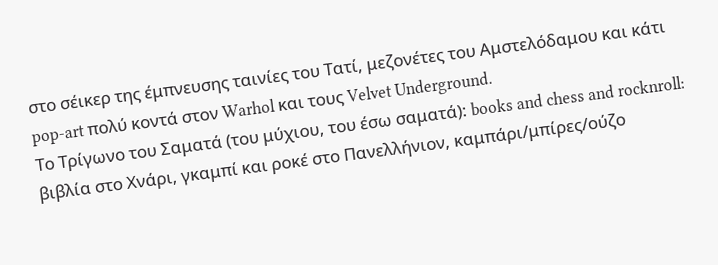στο σέικερ της έμπνευσης ταινίες του Τατί, μεζονέτες του Αμστελόδαμου και κάτι pop-art πολύ κοντά στον Warhol και τους Velvet Underground.
Το Τρίγωνο του Σαματά (του μύχιου, του έσω σαματά): books and chess and rocknroll: βιβλία στο Χνάρι, γκαμπί και ροκέ στο Πανελλήνιον, καμπάρι/μπίρες/ούζο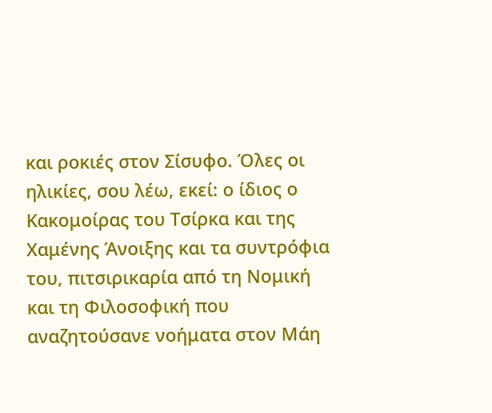και ροκιές στον Σίσυφο. Όλες οι ηλικίες, σου λέω, εκεί: ο ίδιος ο Κακομοίρας του Τσίρκα και της Χαμένης Άνοιξης και τα συντρόφια του, πιτσιρικαρία από τη Νομική και τη Φιλοσοφική που αναζητούσανε νοήματα στον Μάη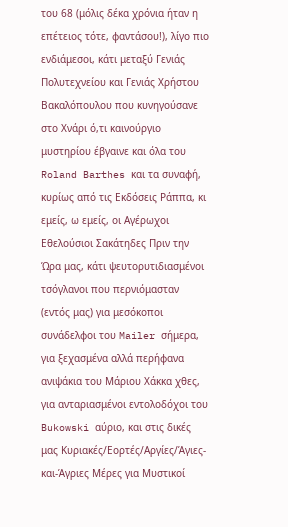του 68 (μόλις δέκα χρόνια ήταν η επέτειος τότε, φαντάσου!), λίγο πιο ενδιάμεσοι, κάτι μεταξύ Γενιάς Πολυτεχνείου και Γενιάς Χρήστου Βακαλόπουλου που κυνηγούσανε στο Χνάρι ό,τι καινούργιο μυστηρίου έβγαινε και όλα του Roland Barthes και τα συναφή, κυρίως από τις Εκδόσεις Ράππα, κι εμείς, ω εμείς, οι Αγέρωχοι Εθελούσιοι Σακάτηδες Πριν την Ώρα μας, κάτι ψευτορυτιδιασμένοι τσόγλανοι που περνιόμασταν (εντός μας) για μεσόκοποι συνάδελφοι του Mailer σήμερα, για ξεχασμένα αλλά περήφανα ανιψάκια του Μάριου Χάκκα χθες, για ανταριασμένοι εντολοδόχοι του Bukowski αύριο, και στις δικές μας Κυριακές/Εορτές/Αργίες/Άγιες-και-Άγριες Μέρες για Μυστικοί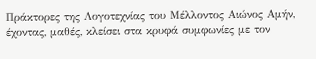Πράκτορες της Λογοτεχνίας του Μέλλοντος Αιώνος Αμήν, έχοντας, μαθές, κλείσει στα κρυφά συμφωνίες με τον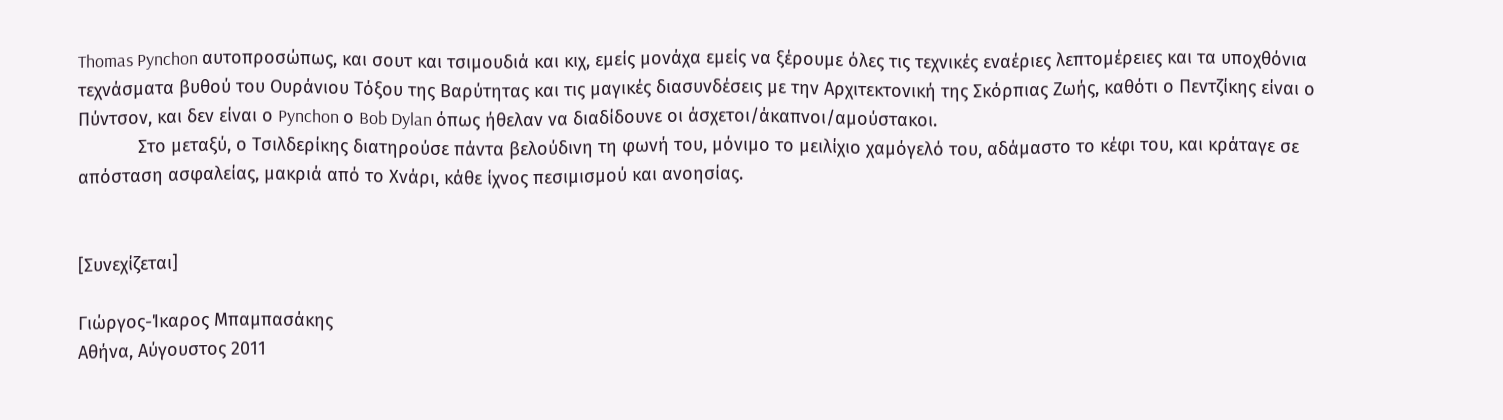Thomas Pynchon αυτοπροσώπως, και σουτ και τσιμουδιά και κιχ, εμείς μονάχα εμείς να ξέρουμε όλες τις τεχνικές εναέριες λεπτομέρειες και τα υποχθόνια τεχνάσματα βυθού του Ουράνιου Τόξου της Βαρύτητας και τις μαγικές διασυνδέσεις με την Αρχιτεκτονική της Σκόρπιας Ζωής, καθότι ο Πεντζίκης είναι ο Πύντσον, και δεν είναι ο Pynchon ο Bob Dylan όπως ήθελαν να διαδίδουνε οι άσχετοι/άκαπνοι/αμούστακοι.
            Στο μεταξύ, ο Τσιλδερίκης διατηρούσε πάντα βελούδινη τη φωνή του, μόνιμο το μειλίχιο χαμόγελό του, αδάμαστο το κέφι του, και κράταγε σε απόσταση ασφαλείας, μακριά από το Χνάρι, κάθε ίχνος πεσιμισμού και ανοησίας.


[Συνεχίζεται]

Γιώργος-Ίκαρος Μπαμπασάκης
Αθήνα, Αύγουστος 2011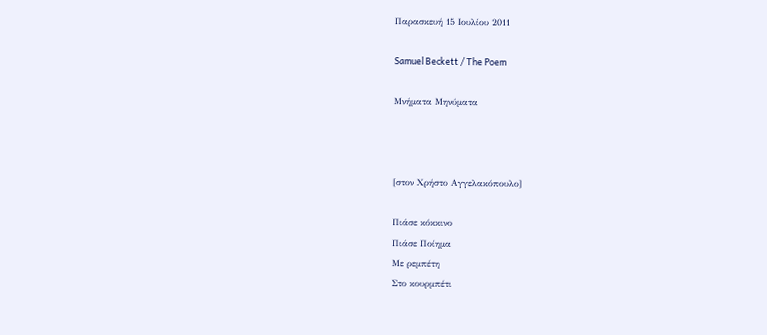Παρασκευή 15 Ιουλίου 2011

Samuel Beckett / The Poem

Μνήματα Μηνύματα



[στον Χρήστο Αγγελακόπουλο]

Πιάσε κόκκινο
Πιάσε Ποίημα
Με ρεμπέτη
Στο κουρμπέτι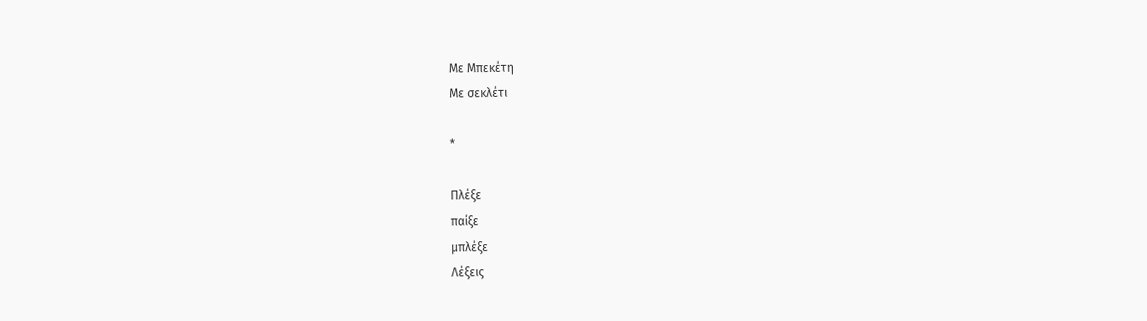Με Μπεκέτη
Με σεκλέτι

*

Πλέξε
παίξε
μπλέξε
Λέξεις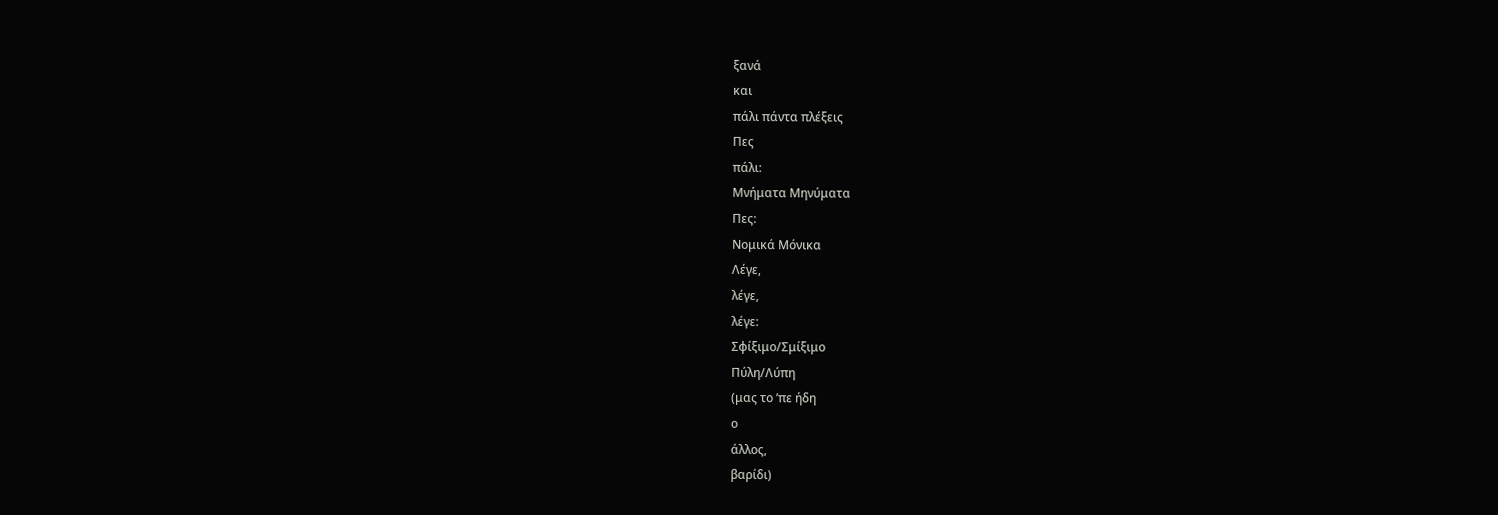ξανά
και
πάλι πάντα πλέξεις
Πες
πάλι:
Μνήματα Μηνύματα
Πες:
Νομικά Μόνικα
Λέγε,
λέγε,
λέγε:
Σφίξιμο/Σμίξιμο
Πύλη/Λύπη
(μας το ’πε ήδη
ο
άλλος,
βαρίδι)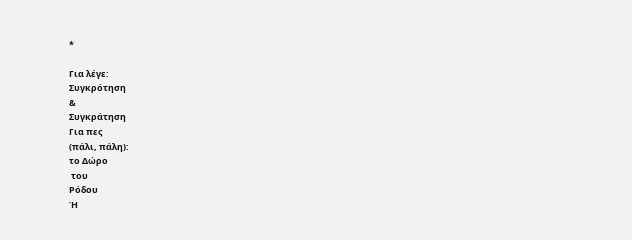*

Για λέγε:
Συγκρότηση
&
Συγκράτηση
Για πες
(πάλι, πάλη):
το Δώρο
 του
Ρόδου
Ή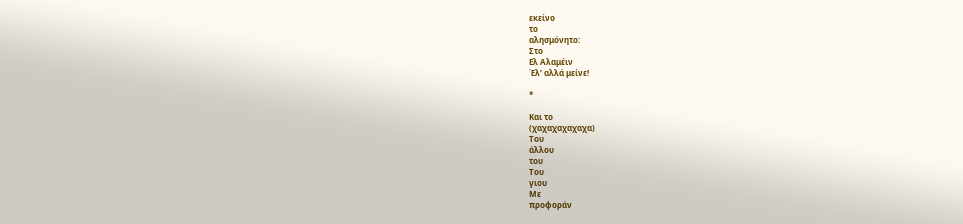εκείνο
το
αλησμόνητο:
Στο
Ελ Αλαμέιν
Έλ’ αλλά μείνε!

*

Και το
(χαχαχαχαχαχα)
Του
άλλου
του
Του
γιου
Με
προφοράν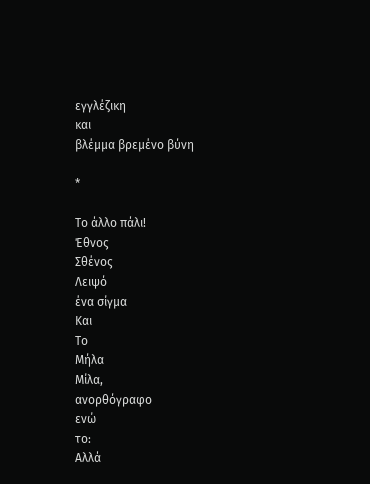εγγλέζικη
και
βλέμμα βρεμένο βύνη

*

Το άλλο πάλι!
Έθνος
Σθένος
Λειψό
ένα σίγμα
Και
Το
Μήλα
Μίλα,
ανορθόγραφο
ενώ
το:
Αλλά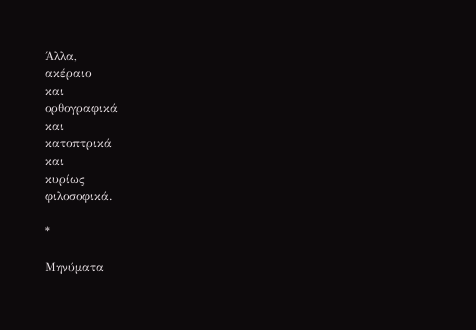Άλλα,
ακέραιο
και
ορθογραφικά
και
κατοπτρικά
και
κυρίως
φιλοσοφικά.

*

Μηνύματα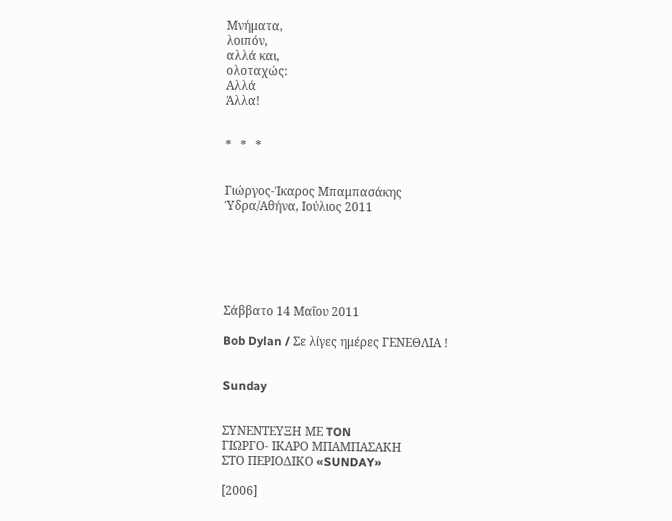Μνήματα,
λοιπόν,
αλλά και,
ολοταχώς:
Αλλά
Άλλα!


*   *   *


Γιώργος-Ίκαρος Μπαμπασάκης
Ύδρα/Αθήνα, Ιούλιος 2011






Σάββατο 14 Μαΐου 2011

Bob Dylan / Σε λίγες ημέρες ΓΕΝΕΘΛΙΑ !


Sunday


ΣΥΝΕΝΤΕΥΞΗ ΜΕ TON
ΓΙΩΡΓΟ- ΙΚΑΡΟ ΜΠΑΜΠΑΣΑΚΗ
ΣΤΟ ΠΕΡΙΟΔΙΚΟ «SUNDAY»

[2006]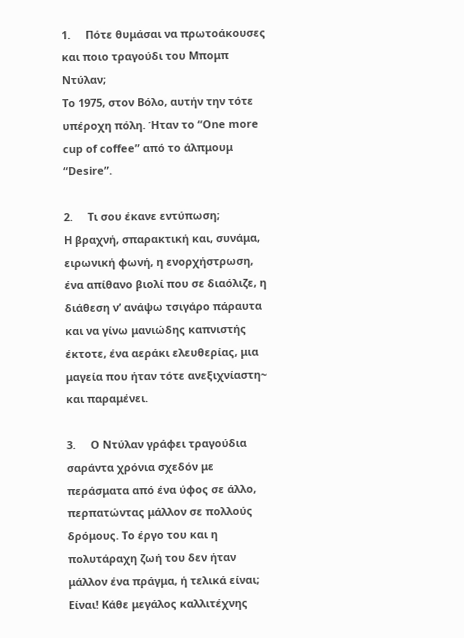1.     Πότε θυμάσαι να πρωτοάκουσες και ποιο τραγούδι του Μπομπ Ντύλαν;
Το 1975, στον Βόλο, αυτήν την τότε υπέροχη πόλη. Ήταν το “One more cup of coffee” από το άλπμουμ “Desire”.

2.     Τι σου έκανε εντύπωση;
Η βραχνή, σπαρακτική και, συνάμα, ειρωνική φωνή, η ενορχήστρωση, ένα απίθανο βιολί που σε διαόλιζε, η διάθεση ν’ ανάψω τσιγάρο πάραυτα και να γίνω μανιώδης καπνιστής έκτοτε, ένα αεράκι ελευθερίας, μια μαγεία που ήταν τότε ανεξιχνίαστη~ και παραμένει.

3.     Ο Ντύλαν γράφει τραγούδια σαράντα χρόνια σχεδόν με περάσματα από ένα ύφος σε άλλο, περπατώντας μάλλον σε πολλούς δρόμους. Το έργο του και η πολυτάραχη ζωή του δεν ήταν μάλλον ένα πράγμα, ή τελικά είναι;
Είναι! Κάθε μεγάλος καλλιτέχνης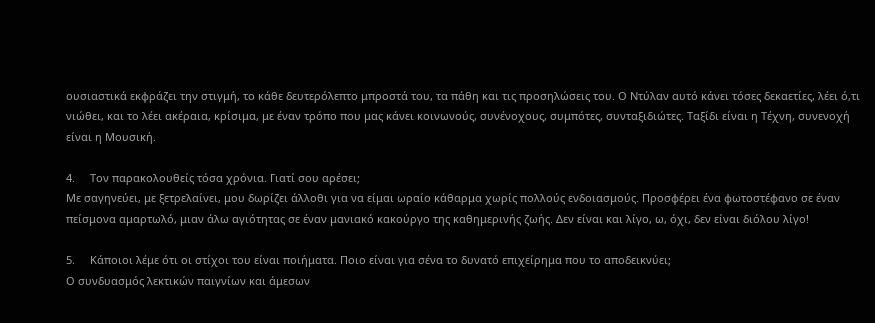ουσιαστικά εκφράζει την στιγμή, το κάθε δευτερόλεπτο μπροστά του, τα πάθη και τις προσηλώσεις του. Ο Ντύλαν αυτό κάνει τόσες δεκαετίες, λέει ό,τι νιώθει, και το λέει ακέραια, κρίσιμα, με έναν τρόπο που μας κάνει κοινωνούς, συνένοχους, συμπότες, συνταξιδιώτες. Ταξίδι είναι η Τέχνη, συνενοχή είναι η Μουσική.

4.     Τον παρακολουθείς τόσα χρόνια. Γιατί σου αρέσει;
Με σαγηνεύει, με ξετρελαίνει, μου δωρίζει άλλοθι για να είμαι ωραίο κάθαρμα χωρίς πολλούς ενδοιασμούς. Προσφέρει ένα φωτοστέφανο σε έναν πείσμονα αμαρτωλό, μιαν άλω αγιότητας σε έναν μανιακό κακούργο της καθημερινής ζωής. Δεν είναι και λίγο, ω, όχι, δεν είναι διόλου λίγο!

5.     Κάποιοι λέμε ότι οι στίχοι του είναι ποιήματα. Ποιο είναι για σένα το δυνατό επιχείρημα που το αποδεικνύει;
Ο συνδυασμός λεκτικών παιγνίων και άμεσων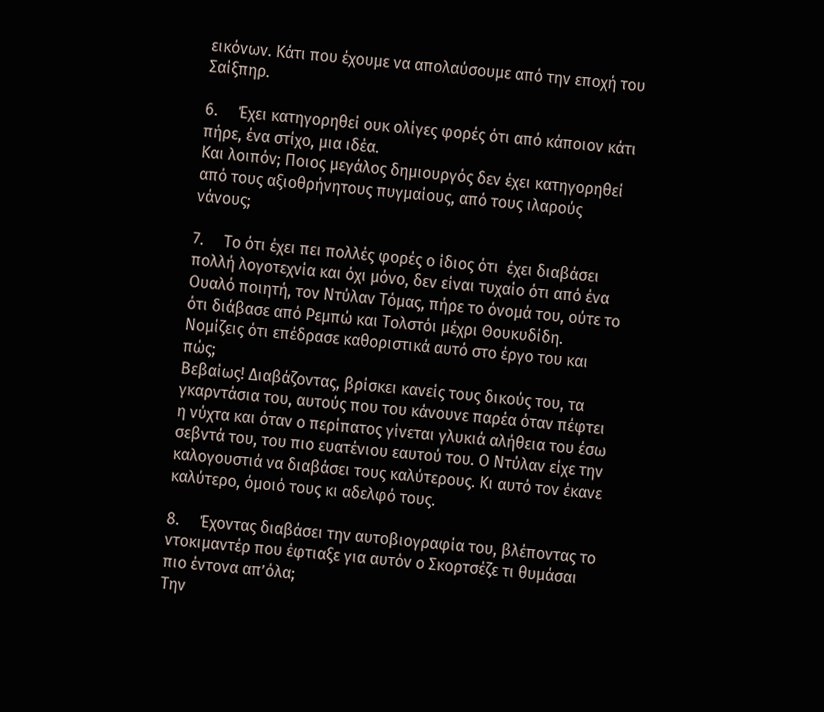εικόνων. Κάτι που έχουμε να απολαύσουμε από την εποχή του Σαίξπηρ.

6.     Έχει κατηγορηθεί ουκ ολίγες φορές ότι από κάποιον κάτι πήρε, ένα στίχο, μια ιδέα.
Και λοιπόν; Ποιος μεγάλος δημιουργός δεν έχει κατηγορηθεί από τους αξιοθρήνητους πυγμαίους, από τους ιλαρούς νάνους;

7.     Το ότι έχει πει πολλές φορές ο ίδιος ότι  έχει διαβάσει πολλή λογοτεχνία και όχι μόνο, δεν είναι τυχαίο ότι από ένα Ουαλό ποιητή, τον Ντύλαν Τόμας, πήρε το όνομά του, ούτε το ότι διάβασε από Ρεμπώ και Τολστόι μέχρι Θουκυδίδη. Νομίζεις ότι επέδρασε καθοριστικά αυτό στο έργο του και πώς;
Βεβαίως! Διαβάζοντας, βρίσκει κανείς τους δικούς του, τα γκαρντάσια του, αυτούς που του κάνουνε παρέα όταν πέφτει η νύχτα και όταν ο περίπατος γίνεται γλυκιά αλήθεια του έσω σεβντά του, του πιο ευατένιου εαυτού του. Ο Ντύλαν είχε την καλογουστιά να διαβάσει τους καλύτερους. Κι αυτό τον έκανε καλύτερο, όμοιό τους κι αδελφό τους.

8.     Έχοντας διαβάσει την αυτοβιογραφία του, βλέποντας το ντοκιμαντέρ που έφτιαξε για αυτόν ο Σκορτσέζε τι θυμάσαι πιο έντονα απ’όλα;
Την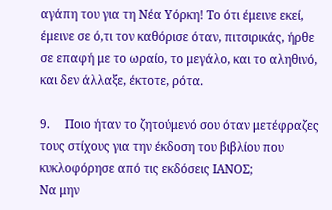αγάπη του για τη Νέα Υόρκη! Το ότι έμεινε εκεί, έμεινε σε ό,τι τον καθόρισε όταν, πιτσιρικάς, ήρθε σε επαφή με το ωραίο, το μεγάλο, και το αληθινό, και δεν άλλαξε, έκτοτε, ρότα.

9.     Ποιο ήταν το ζητούμενό σου όταν μετέφραζες τους στίχους για την έκδοση του βιβλίου που κυκλοφόρησε από τις εκδόσεις ΙΑΝΟΣ;
Να μην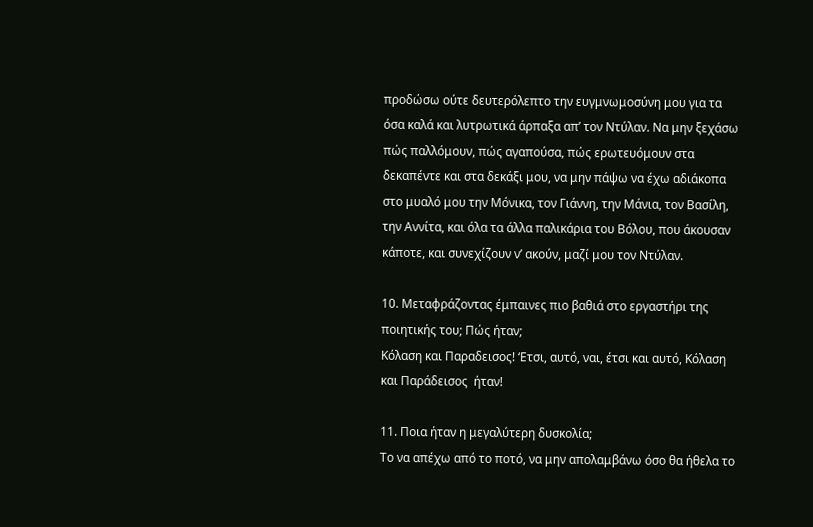προδώσω ούτε δευτερόλεπτο την ευγμνωμοσύνη μου για τα όσα καλά και λυτρωτικά άρπαξα απ’ τον Ντύλαν. Να μην ξεχάσω πώς παλλόμουν, πώς αγαπούσα, πώς ερωτευόμουν στα δεκαπέντε και στα δεκάξι μου, να μην πάψω να έχω αδιάκοπα στο μυαλό μου την Μόνικα, τον Γιάννη, την Μάνια, τον Βασίλη, την Αννίτα, και όλα τα άλλα παλικάρια του Βόλου, που άκουσαν κάποτε, και συνεχίζουν ν’ ακούν, μαζί μου τον Ντύλαν.

10. Μεταφράζοντας έμπαινες πιο βαθιά στο εργαστήρι της ποιητικής του; Πώς ήταν;
Κόλαση και Παραδεισος! ‘Ετσι, αυτό, ναι, έτσι και αυτό, Κόλαση και Παράδεισος  ήταν!

11. Ποια ήταν η μεγαλύτερη δυσκολία;
Το να απέχω από το ποτό, να μην απολαμβάνω όσο θα ήθελα το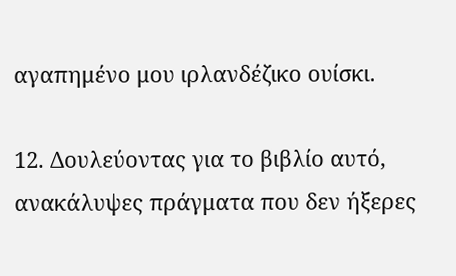αγαπημένο μου ιρλανδέζικο ουίσκι.

12. Δουλεύοντας για το βιβλίο αυτό, ανακάλυψες πράγματα που δεν ήξερες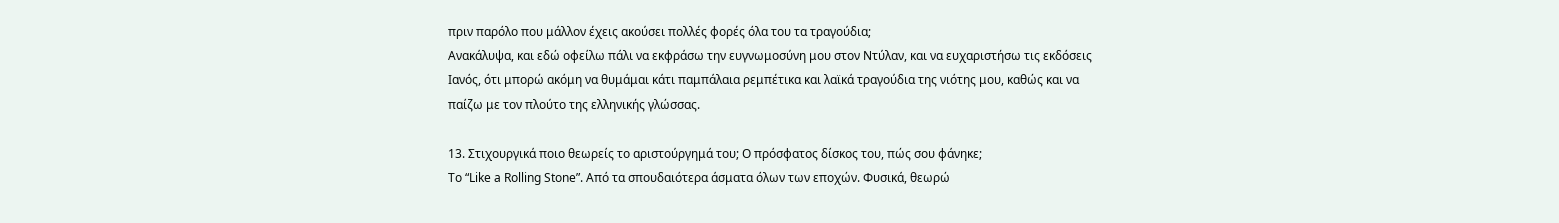πριν παρόλο που μάλλον έχεις ακούσει πολλές φορές όλα του τα τραγούδια;
Ανακάλυψα, και εδώ οφείλω πάλι να εκφράσω την ευγνωμοσύνη μου στον Ντύλαν, και να ευχαριστήσω τις εκδόσεις Ιανός, ότι μπορώ ακόμη να θυμάμαι κάτι παμπάλαια ρεμπέτικα και λαϊκά τραγούδια της νιότης μου, καθώς και να παίζω με τον πλούτο της ελληνικής γλώσσας.

13. Στιχουργικά ποιο θεωρείς το αριστούργημά του; Ο πρόσφατος δίσκος του, πώς σου φάνηκε;
Το “Like a Rolling Stone”. Από τα σπουδαιότερα άσματα όλων των εποχών. Φυσικά, θεωρώ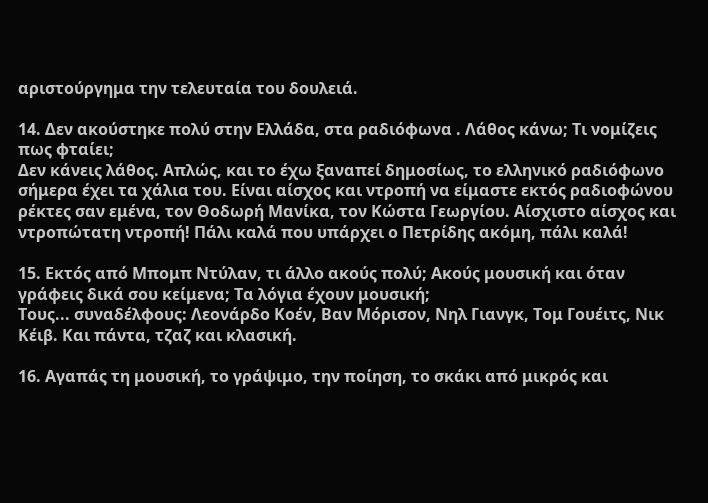αριστούργημα την τελευταία του δουλειά.

14. Δεν ακούστηκε πολύ στην Ελλάδα, στα ραδιόφωνα . Λάθος κάνω; Τι νομίζεις πως φταίει;
Δεν κάνεις λάθος. Απλώς, και το έχω ξαναπεί δημοσίως, το ελληνικό ραδιόφωνο σήμερα έχει τα χάλια του. Είναι αίσχος και ντροπή να είμαστε εκτός ραδιοφώνου ρέκτες σαν εμένα, τον Θοδωρή Μανίκα, τον Κώστα Γεωργίου. Αίσχιστο αίσχος και ντροπώτατη ντροπή! Πάλι καλά που υπάρχει ο Πετρίδης ακόμη, πάλι καλά!

15. Εκτός από Μπομπ Ντύλαν, τι άλλο ακούς πολύ; Ακούς μουσική και όταν γράφεις δικά σου κείμενα; Τα λόγια έχουν μουσική;
Τους... συναδέλφους: Λεονάρδο Κοέν, Βαν Μόρισον, Νηλ Γιανγκ, Τομ Γουέιτς, Νικ Κέιβ. Και πάντα, τζαζ και κλασική.

16. Αγαπάς τη μουσική, το γράψιμο, την ποίηση, το σκάκι από μικρός και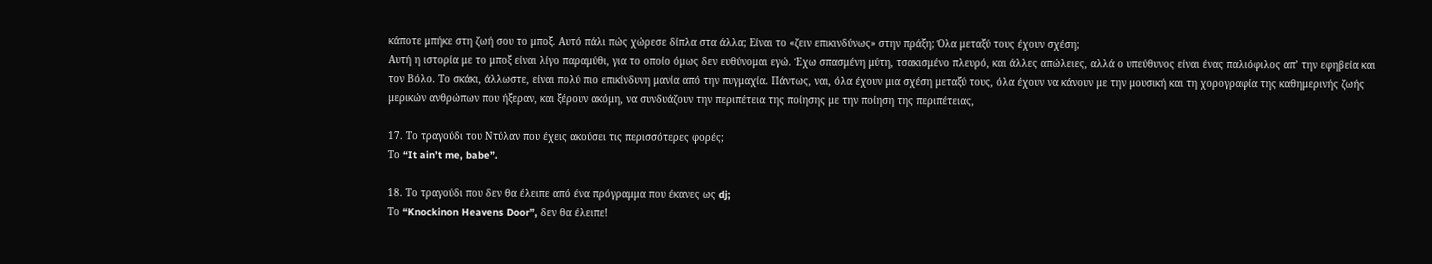κάποτε μπήκε στη ζωή σου το μποξ. Αυτό πάλι πώς χώρεσε δίπλα στα άλλα; Είναι το «ζειν επικινδύνως» στην πράξη; Όλα μεταξύ τους έχουν σχέση;
Αυτή η ιστορία με το μποξ είναι λίγο παραμύθι, για το οποίο όμως δεν ευθύνομαι εγώ. Έχω σπασμένη μύτη, τσακισμένο πλευρό, και άλλες απώλειες, αλλά ο υπεύθυνος είναι ένας παλιόφιλος απ’ την εφηβεία και τον Βόλο. Το σκάκι, άλλωστε, είναι πολύ πιο επικίνδυνη μανία από την πυγμαχία. Πάντως, ναι, όλα έχουν μια σχέση μεταξύ τους, όλα έχουν να κάνουν με την μουσική και τη χορογραφία της καθημερινής ζωής μερικών ανθρώπων που ήξεραν, και ξέρουν ακόμη, να συνδυάζουν την περιπέτεια της ποίησης με την ποίηση της περιπέτειας,

17. Το τραγούδι του Ντύλαν που έχεις ακούσει τις περισσότερες φορές;
Το “It ain’t me, babe”.

18. Το τραγούδι που δεν θα έλειπε από ένα πρόγραμμα που έκανες ως dj;
Το “Knockinon Heavens Door”, δεν θα έλειπε!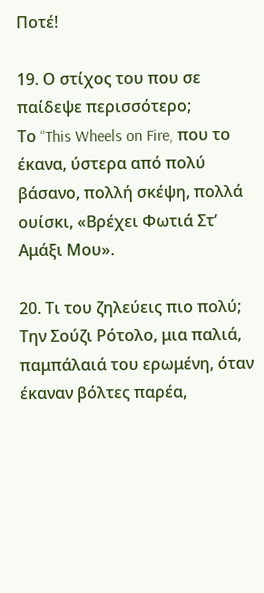Ποτέ!

19. Ο στίχος του που σε παίδεψε περισσότερο;
Το “This Wheels on Fire, που το έκανα, ύστερα από πολύ βάσανο, πολλή σκέψη, πολλά ουίσκι, «Βρέχει Φωτιά Στ’ Αμάξι Μου».

20. Τι του ζηλεύεις πιο πολύ;
Την Σούζι Ρότολο, μια παλιά, παμπάλαιά του ερωμένη, όταν έκαναν βόλτες παρέα,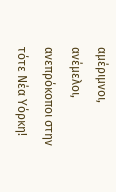αμέριμνοι, ανέμελοι, ανεπρόκοποι στην τότε Νέα Υόρκη!